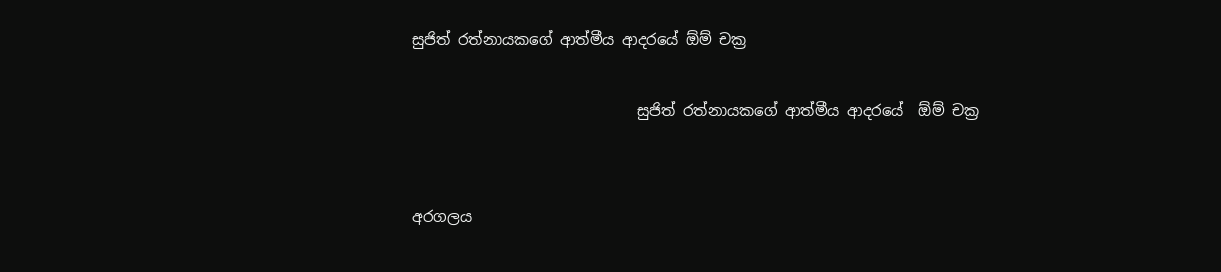සුජිත් රත්නායකගේ ආත්මීය ආදරයේ ඕම් චක්‍ර

                              සුජිත් රත්නායකගේ ආත්මීය ආදරයේ  ඕම් චක්‍ර


අරගලය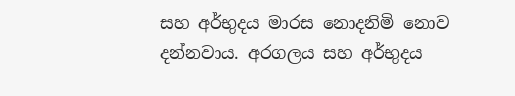සහ අර්භුදය මාරස නොදනිමි නොව දන්නවාය. අරගලය සහ අර්භුදය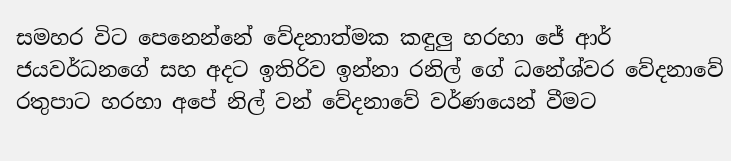සමහර විට පෙනෙන්නේ වේදනාත්මක කඳුලු හරහා ජේ ආර් ජයවර්ධනගේ සහ අදට ඉතිරිව ඉන්නා රනිල් ගේ ධනේශ්වර වේදනාවේ රතුපාට හරහා අපේ නිල් වන් වේදනාවේ වර්ණයෙන් වීමට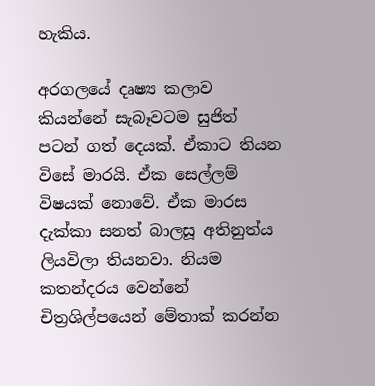හැකිය.

අරගලයේ දෘෂ්‍ය කලාව කියන්නේ සැබෑවටම සුජිත් පටන් ගත් දෙයක්. ඒකාට තියන විසේ මාරයි. ඒක සෙල්ලම් විෂයක් නොවේ. ඒක මාරස දැක්කා සනත් බාලසූ අතිනුත්ය ලියවිලා තියනවා. නියම කතන්දරය වෙන්නේ චිත්‍රශිල්පයෙන් මේතාක් කරන්න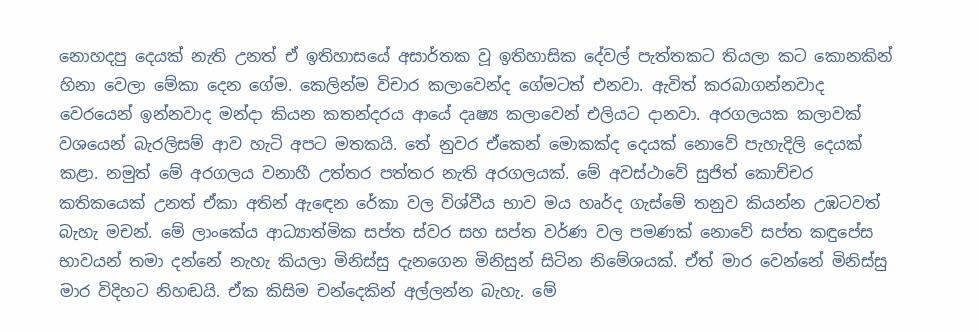නොහදපු දෙයක් නැති උනත් ඒ ඉතිහාසයේ අසාර්තක වූ ඉතිහාසික දේවල් පැත්තකට තියලා කට කොනකින් හිනා වෙලා මේකා දෙන ගේම. කෙලින්ම විචාර කලාවෙන්ද ගේමටත් එනවා. ඇවිත් කරබාගන්නවාද වෙරයෙන් ඉන්නවාද මන්දා කියන කතන්දරය ආයේ දෘෂ්‍ය කලාවෙන් එලියට දානවා. අරගලයක කලාවක් වශයෙන් බැරලිසම් ආව හැටි අපට මතකයි. තේ නුවර ඒකෙන් මොකක්ද දෙයක් නොවේ පැහැදිලි දෙයක් කළා. නමුත් මේ අරගලය වනාහී උත්තර පත්තර නැති අරගලයක්. මේ අවස්ථාවේ සුජිත් කොච්චර කතිකයෙක් උනත් ඒකා අතින් ඇඳෙන රේකා වල විශ්වීය භාව මය හෘර්ද ගැස්මේ තනුව කියන්න උඹටවත් බැහැ මචන්. මේ ලාංකේය ආධ්‍යාත්මික සප්ත ස්වර සහ සප්ත වර්ණ වල පමණක් නොවේ සප්ත කඳුපේස භාවයන් තමා දන්නේ නැහැ කියලා මිනිස්සු දැනගෙන මිනිසුන් සිටින නිමේශයක්. ඒත් මාර වෙන්නේ මිනිස්සු මාර විදිහට නිහඬයි. ඒක ‌කිසිම චන්දෙකින් අල්ලන්න බැහැ. මේ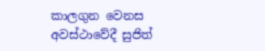කාලගුන වෙනස අවස්ථාවේදී සුජිත්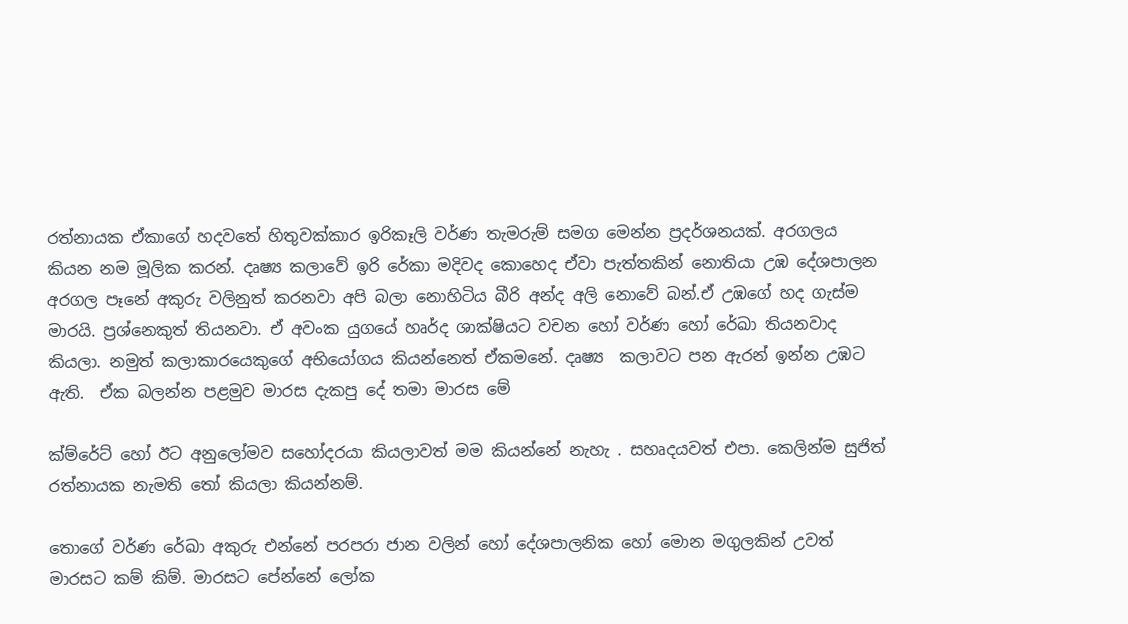රත්නායක ඒකාගේ හදවතේ හිතුවක්කාර ඉරිකෑලි වර්ණ තැමරුම් සමග මෙන්න ප්‍රදර්ශනයක්. අරගලය කියන නම මූලික කරන්. දෘෂ්‍ය කලාවේ ඉරි රේකා මදිවද කොහෙද ඒවා පැත්තකින් නොතියා උඹ දේශපාලන අරගල පෑනේ අකුරු වලිනුත් කරනවා අපි බලා නොහිටිය බීරි අන්ද අලි නොවේ බන්.ඒ උඹගේ හද ගැස්ම මාරයි. ප්‍රශ්නෙකුත් තියනවා. ඒ අවංක යුගයේ හෘර්ද ශාක්ෂියට වචන හෝ වර්ණ හෝ රේඛා තියනවාද කියලා. නමුත් කලාකාරයෙකුගේ අභියෝගය කියන්නෙත් ඒකමනේ. දෘෂ්‍ය  කලාවට පන ඇරන් ඉන්න උඹට ඇති.  ඒක බලන්න පළමුව මාරස දැකපු දේ තමා මාරස මේ

ක්ම්රේට් හෝ ඊට අනුලෝමව සහෝදරයා කියලාවත් මම කියන්නේ නැහැ . සහෘදයවත් එපා. කෙලින්ම සුජිත් රත්නායක නැමති තෝ කියලා කියන්නම්.

තොගේ වර්ණ රේඛා අකුරු එන්නේ පරපරා ජාන වලින් හෝ දේශපාලනික හෝ මොන ‌මගුලකින් උවත් මාරසට කම් කිම්. මාරසට පේන්නේ ලෝක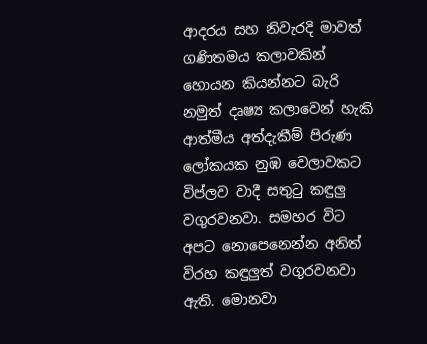ආදරය සහ නිවැරදි මාවත් ගණිතමය කලාවකින් හොයන කියන්නට බැරි නමුත් දෘෂ්‍ය කලාවෙන් හැකි ආත්මීය අත්දැකීම් පිරුණ ලෝකයක නුඹ වෙලාවකට විප්ලව වාදී සතුටු කඳුලු වගුරවනවා. සමහර විට අපට නොපෙනෙන්න අනිත් විරහ කඳුලුත් වගුරවනවා ඇති. මොනවා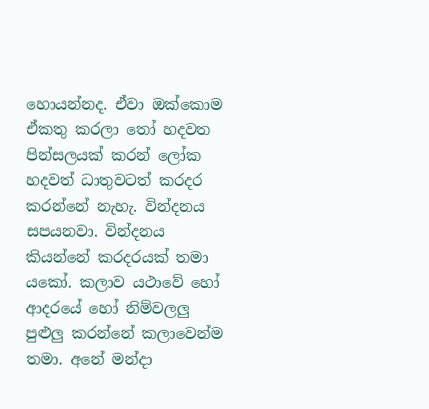හොයන්නද. ඒවා ඔක්කොම ඒකතු කරලා තෝ හදවත පින්සලයක් කරන් ලෝක හදවත් ධාතුවටත් කරදර කරන්නේ නැහැ. වින්දනය සපයනවා. වින්දනය කියන්නේ කරදරයක් තමා යකෝ. කලාව යථාවේ හෝ ආදරයේ හෝ නිම්වලලු පුළුලු කරන්නේ කලාවෙන්ම තමා. අනේ මන්දා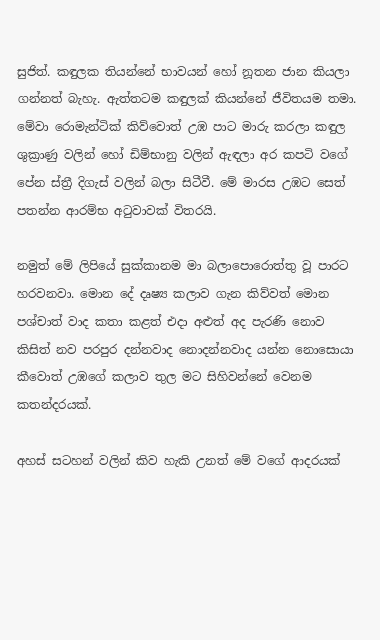සුජිත්. කඳුලක තියන්නේ භාවයන් හෝ නූතන ජාන කියලා ගන්නත් බැහැ. ඇත්තටම කඳුලක් කියන්නේ ජීවිතයම තමා. මේවා රොමැන්ටික් කිව්වොත් උඹ පාට මාරු කරලා කඳුල ශුක්‍රාණු වලින් හෝ ඩිම්භානු වලින් ඇඳලා අර කපටි වගේ පේන ස්ත්‍රී දිගැස් වලින් බලා සිටීවී. මේ මාරස උඹට සෙත් පතන්න ආරම්භ අටුවාවක් විතරයි.

නමුත් මේ ලිපියේ සුක්කානම‌ මා බලාපොරොත්තු වූ පාරට හරවනවා. මොන දේ දෘෂ්‍ය කලාව ගැන කිව්වත් මොන පශ්චාත් වාද කතා කළත් එදා අළුත් අද පැරණි නොව කිසිත් නව පරපුර දන්නවාද නොදන්නවාද යන්න නොසොයා කීවොත් උඹගේ කලාව තුල මට සිහිවන්නේ වෙනම කතන්දරයක්.

අහස් සටහන් වලින් කිව හැකි උනත් මේ වගේ ආදරයක්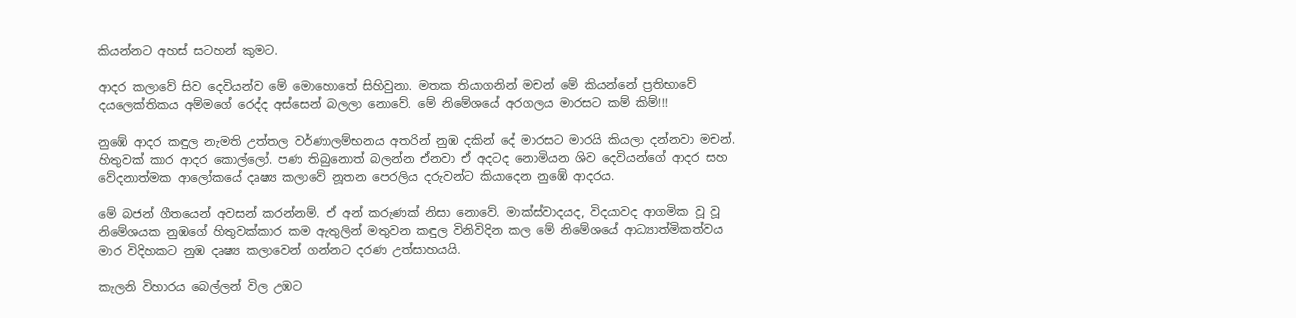කියන්නට අහස් සටහන් කුමට.

ආදර කලාවේ සිව දෙවියන්ව මේ මොහොතේ සිහිවුනා. මතක තියාගනින් මචන් මේ කියන්නේ ප්‍රතිභාවේ දයලෙක්තිකය අම්මගේ රෙද්ද අස්සෙන් බලලා නොවේ. මේ නිමේශයේ අරගලය මාරසට කම් කිම්!!!

නුඹේ ආදර කඳුල නැමති උත්තල වර්ණාලම්භනය අතරින් නුඹ දකින් දේ මාරසට මාරයි කියලා දන්නවා මචන්. හිතුවක් කාර ආදර කොල්ලෝ. පණ තිබුනොත් බලන්න ඒනවා ඒ අදටද නොමියන ශිව දෙවියන්ගේ ආදර සහ වේදනාත්මක ආලෝකයේ දෘෂ්‍ය කලාවේ නූතන පෙරලිය දරුවන්ට කියාදෙන නුඹේ ආදරය.

මේ බජන් ගීතයෙන් අවසන් කරන්නම්. ඒ අන් කරුණක් නිසා නොවේ. මාක්ස්වාදයද, විදයාවද ආගමික වූ ‌වූ නිමේශයක නුඹගේ හිතුවක්කාර කම ඇතුලින් මතුවන කඳුල විනිවිදින කල මේ නිමේශයේ ආධ්‍යාත්මිකත්වය මාර විදිහකට නුඹ දෘෂ්‍ය කලාවෙන් ගන්නට දරණ උත්සාහයයි.

කැලනි විහාරය බෙල්ලන් විල උඹට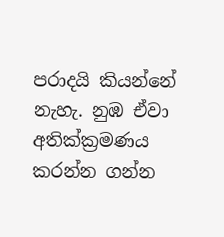පරාදයි කියන්නේ නැහැ. නුඹ ඒවා අතික්ක්‍රමණය කරන්න ගන්න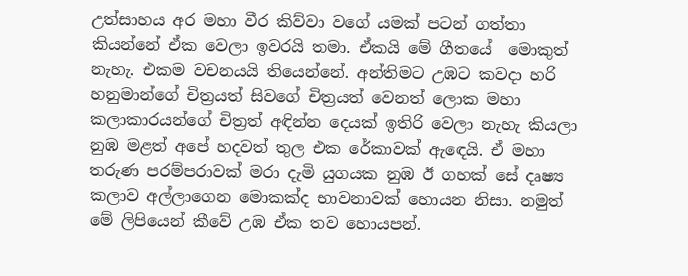උත්සාහය අර මහා වීර කිව්වා වගේ යමක් පටන් ගත්තා කියන්නේ ඒක වෙලා ඉවරයි තමා. ඒකයි මේ ගීතයේ  මොකුත් නැහැ. එකම වචනයයි තියෙන්නේ. අන්තිමට උඹට කවදා හරි හනුමාන්ගේ චිත්‍රයත් සිවගේ චිත්‍රයත් වෙනත් ලොක මහා කලාකාරයන්ගේ චිත්‍රත් අඳින්න දෙයක් ඉතිරි වෙලා නැහැ කියලා නුඹ මළත් අපේ හදවත් තුල එක රේකාවක් ඇඳෙයි. ඒ මහා තරුණ පරම්පරාවක් මරා දැමි යුගයක නුඹ ඊ ගහක් සේ දෘෂ්‍ය කලාව අල්ලාගෙන මොකක්ද භාවනාවක් හොයන නිසා. නමුත් මේ ලිපියෙන් කීවේ උඹ ඒක තව හොයපන්.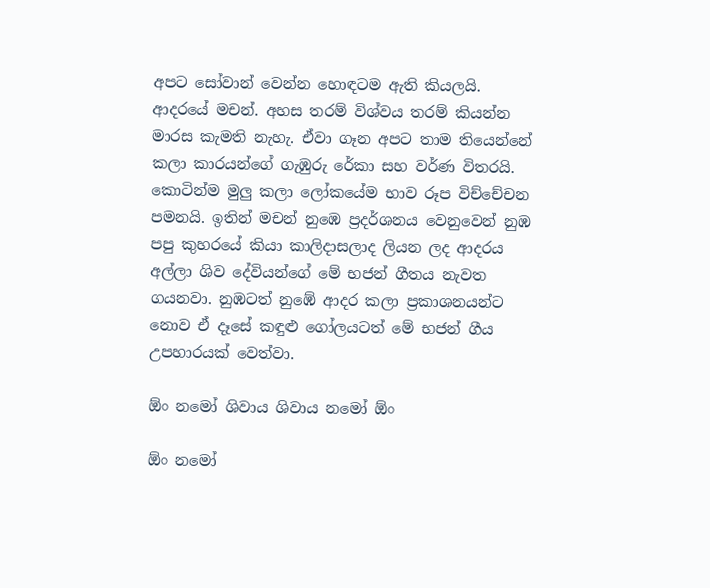අපට ‌සෝවාන් වෙන්න හොඳටම ඇති කියලයි. ආදරයේ මචන්. අහස තරම් විශ්වය තරම් කියන්න මාරස කැමති නැහැ. ඒවා ගෑන අපට තාම තියෙන්නේ කලා කාරයන්ගේ ගැඹුරු රේකා සහ වර්ණ විතරයි. කොටින්ම මුලු කලා ලෝකයේම භාව රූප විච්චේචන පමනයි. ඉතින් මචන් නුඹෙ ප්‍රදර්ශනය වෙනුවෙන් නුඹ පපු කුහරයේ කියා කාලිදාසලාද ලියන ලද ආදරය අල්ලා ශිව දේවියන්ගේ මේ භජන් ගීතය නැවත ගයනවා. නුඹටත් නුඹේ ආදර කලා ප්‍රකාශනයන්ට නොව ඒ දෑසේ කඳුළු ගෝලයටත් මේ භජන් ගීය උපහාරයක් වෙත්වා.

ඕං නමෝ ශිවාය ශිවාය නමෝ ඕං

ඕං නමෝ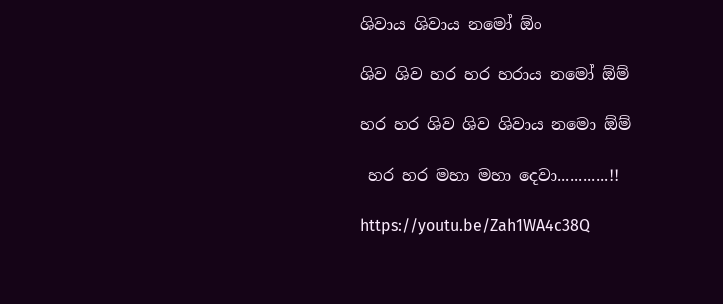ශිවාය ශිවාය නමෝ ඕං

ශිව ශිව හර හර හරාය නමෝ ඕම්

හර හර ශිව ශිව ශිවාය නමො ඕම්

 හර හර මහා මහා දෙවා............!!

https://youtu.be/Zah1WA4c38Q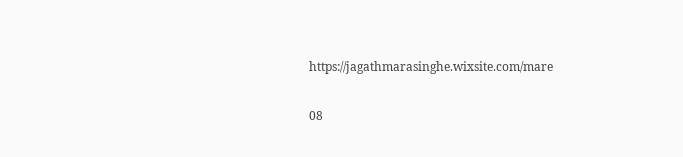https://jagathmarasinghe.wixsite.com/mare

08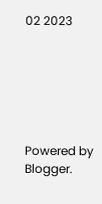02 2023






Powered by Blogger.